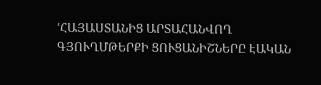ՙՀԱՅԱՍՏԱՆԻՑ ԱՐՏԱՀԱՆՎՈՂ ԳՅՈՒՂՄԹԵՐՔԻ ՑՈՒՑԱՆԻՇՆԵՐԸ ԷԱԿԱՆ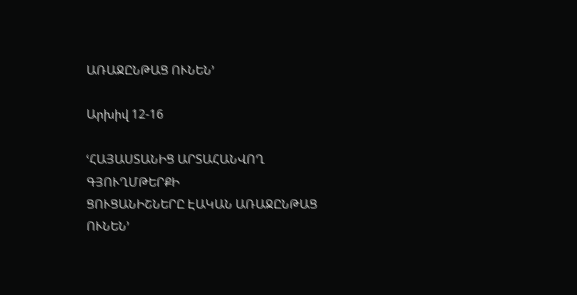ԱՌԱՋԸՆԹԱՑ ՈՒՆԵՆ՚

Արխիվ 12-16

ՙՀԱՅԱՍՏԱՆԻՑ ԱՐՏԱՀԱՆՎՈՂ ԳՅՈՒՂՄԹԵՐՔԻ
ՑՈՒՑԱՆԻՇՆԵՐԸ ԷԱԿԱՆ ԱՌԱՋԸՆԹԱՑ ՈՒՆԵՆ՚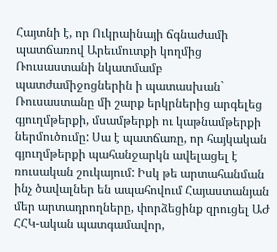Հայտնի է, որ Ուկրաինայի ճգնաժամի պատճառով Արեւմուտքի կողմից Ռուսաստանի նկատմամբ պատժամիջոցներին ի պատասխան` Ռուսաստանը մի շարք երկրներից արգելեց գյուղմթերքի, մսամթերքի ու կաթնամթերքի ներմուծումը: Սա է պատճառը, որ հայկական գյուղմթերքի պահանջարկն ավելացել է ռուսական շուկայում: Իսկ թե արտահանման ինչ ծավալներ են ապահովում Հայաստանյան մեր արտադրողները, փորձեցինք զրուցել ԱԺ ՀՀԿ-ական պատգամավոր,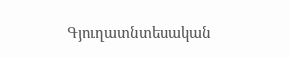Գյուղատնտեսական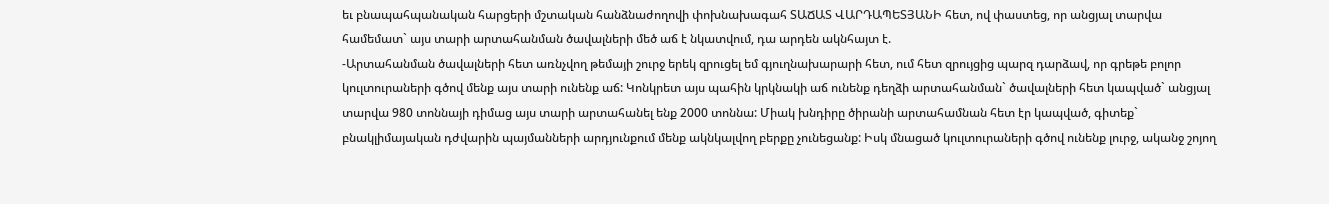եւ բնապահպանական հարցերի մշտական հանձնաժողովի փոխնախագահ ՏԱՃԱՏ ՎԱՐԴԱՊԵՏՅԱՆԻ հետ, ով փաստեց, որ անցյալ տարվա համեմատ` այս տարի արտահանման ծավալների մեծ աճ է նկատվում, դա արդեն ակնհայտ է.
-Արտահանման ծավալների հետ առնչվող թեմայի շուրջ երեկ զրուցել եմ գյուղնախարարի հետ, ում հետ զրույցից պարզ դարձավ, որ գրեթե բոլոր կուլտուրաների գծով մենք այս տարի ունենք աճ: Կոնկրետ այս պահին կրկնակի աճ ունենք դեղձի արտահանման` ծավալների հետ կապված` անցյալ տարվա 980 տոննայի դիմաց այս տարի արտահանել ենք 2000 տոննա: Միակ խնդիրը ծիրանի արտահամնան հետ էր կապված, գիտեք` բնակլիմայական դժվարին պայմանների արդյունքում մենք ակնկալվող բերքը չունեցանք: Իսկ մնացած կուլտուրաների գծով ունենք լուրջ, ականջ շոյող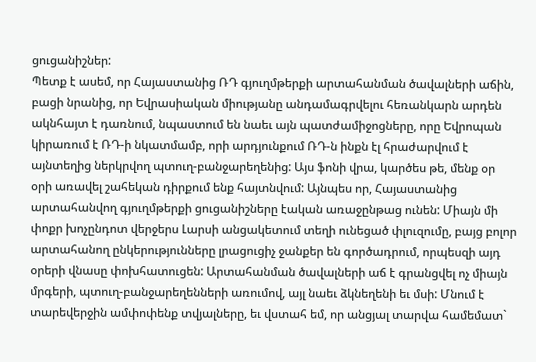ցուցանիշներ:
Պետք է ասեմ, որ Հայաստանից ՌԴ գյուղմթերքի արտահանման ծավալների աճին, բացի նրանից, որ Եվրասիական միությանը անդամագրվելու հեռանկարն արդեն ակնհայտ է դառնում, նպաստում են նաեւ այն պատժամիջոցները, որը Եվրոպան  կիրառում է ՌԴ-ի նկատմամբ, որի արդյունքում ՌԴ-ն ինքն էլ հրաժարվում է այնտեղից ներկրվող պտուղ-բանջարեղենից: Այս ֆոնի վրա, կարծես թե, մենք օր օրի առավել շահեկան դիրքում ենք հայտնվում: Այնպես որ, Հայաստանից արտահանվող գյուղմթերքի ցուցանիշները էական առաջընթաց ունեն: Միայն մի փոքր խոչընդոտ վերջերս Լարսի անցակետում տեղի ունեցած փլուզումը, բայց բոլոր արտահանող ընկերությունները լրացուցիչ ջանքեր են գործադրում, որպեսզի այդ օրերի վնասը փոխհատուցեն: Արտահանման ծավալների աճ է գրանցվել ոչ միայն մրգերի, պտուղ-բանջարեղենների առումով, այլ նաեւ ձկնեղենի եւ մսի: Մնում է տարեվերջին ամփոփենք տվյալները, եւ վստահ եմ, որ անցյալ տարվա համեմատ`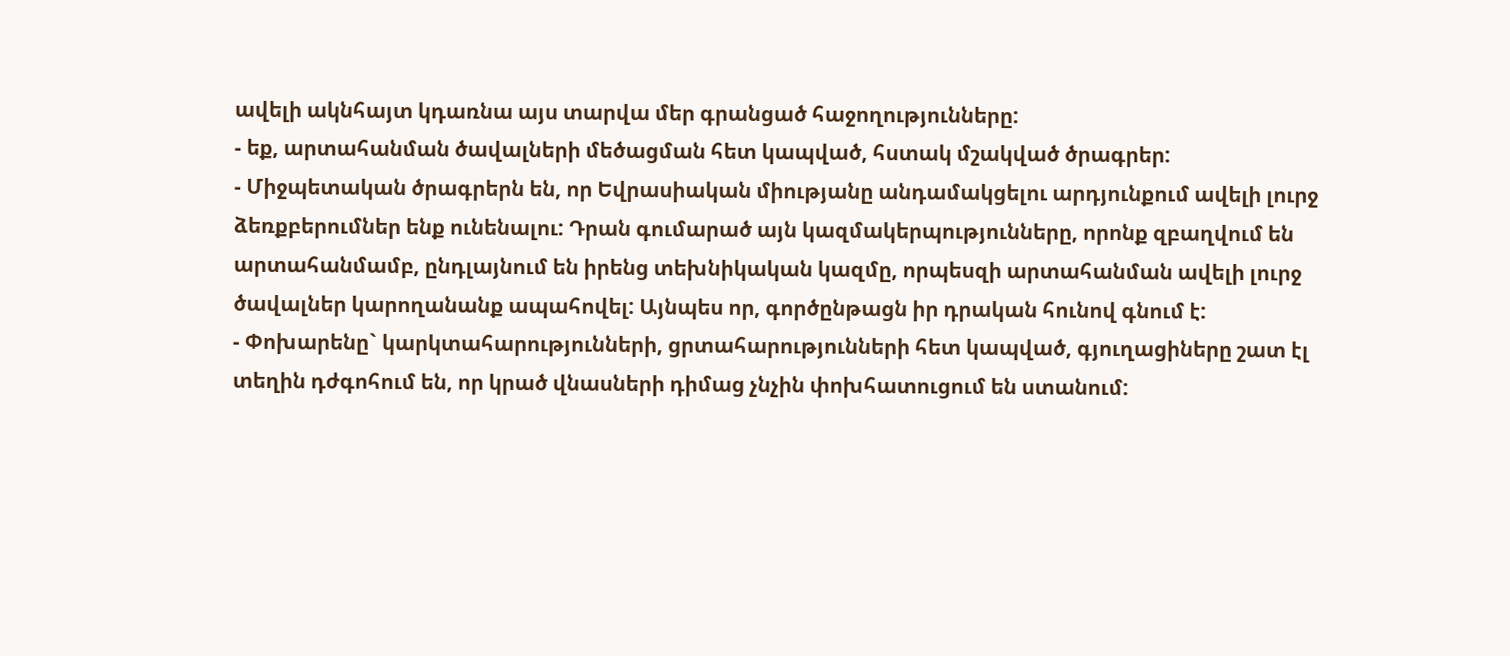ավելի ակնհայտ կդառնա այս տարվա մեր գրանցած հաջողությունները:
- եք, արտահանման ծավալների մեծացման հետ կապված, հստակ մշակված ծրագրեր:
- Միջպետական ծրագրերն են, որ Եվրասիական միությանը անդամակցելու արդյունքում ավելի լուրջ ձեռքբերումներ ենք ունենալու: Դրան գումարած այն կազմակերպությունները, որոնք զբաղվում են արտահանմամբ, ընդլայնում են իրենց տեխնիկական կազմը, որպեսզի արտահանման ավելի լուրջ ծավալներ կարողանանք ապահովել: Այնպես որ, գործընթացն իր դրական հունով գնում է:
- Փոխարենը` կարկտահարությունների, ցրտահարությունների հետ կապված, գյուղացիները շատ էլ տեղին դժգոհում են, որ կրած վնասների դիմաց չնչին փոխհատուցում են ստանում: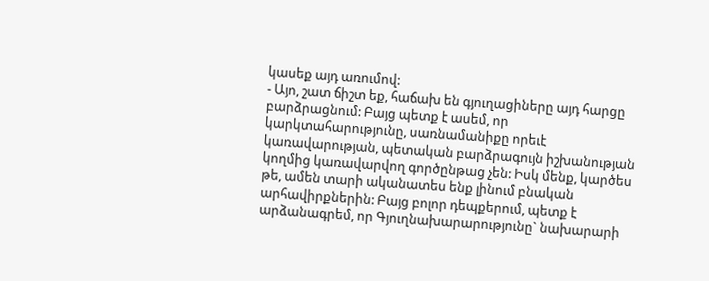կասեք այդ առումով:
- Այո, շատ ճիշտ եք, հաճախ են գյուղացիները այդ հարցը բարձրացնում: Բայց պետք է ասեմ, որ կարկտահարությունը, սառնամանիքը որեւէ կառավարության, պետական բարձրագույն իշխանության կողմից կառավարվող գործընթաց չեն: Իսկ մենք, կարծես թե, ամեն տարի ականատես ենք լինում բնական արհավիրքներին: Բայց բոլոր դեպքերում, պետք է արձանագրեմ, որ Գյուղնախարարությունը` նախարարի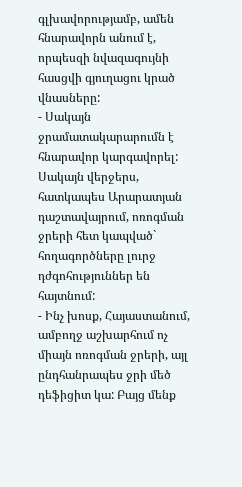գլխավորությամբ, ամեն հնարավորն անում է, որպեսզի նվազագույնի հասցվի գյուղացու կրած վնասները:
- Սակայն ջրամատակարարումն է հնարավոր կարգավորել: Սակայն վերջերս, հատկապես Արարատյան դաշտավայրում, ոռոգման ջրերի հետ կապված` հողագործները լուրջ դժգոհություններ են հայտնում:
- Ինչ խոսք, Հայաստանում, ամբողջ աշխարհում ոչ միայն ոռոգման ջրերի, այլ ընդհանրապես ջրի մեծ դեֆիցիտ կա: Բայց մենք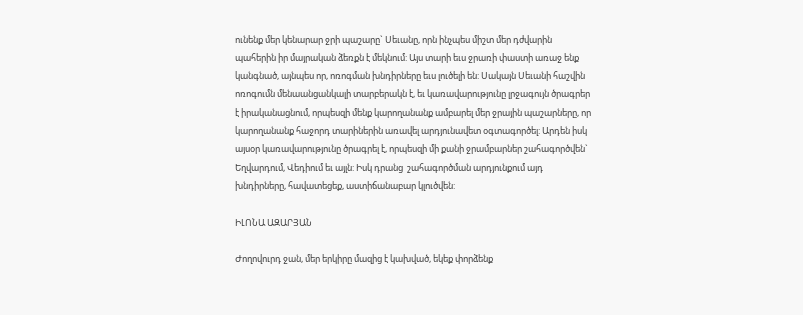ունենք մեր կենարար ջրի պաշարը` Սեւանը, որն ինչպես միշտ մեր դժվարին պահերին իր մայրական ձեռքն է մեկնում: Այս տարի եւս ջրառի փաստի առաջ ենք կանգնած, այնպես որ, ոռոգման խնդիրները եւս լուծելի են: Սակայն Սեւանի հաշվին ոռոգումն մենաանցանկալի տարբերակն է, եւ կառավարությունը լրջագույն ծրագրեր է իրականացնում, որպեսզի մենք կարողանանք ամբարել մեր ջրային պաշարները, որ կարողանանք հաջորդ տարիներին առավել արդյունավետ օգտագործել: Արդեն իսկ այսօր կառավարությունը ծրագրել է, որպեսզի մի քանի ջրամբարներ շահագործվեն` Եղվարդում, Վեդիում եւ այլն: Իսկ դրանց  շահագործման արդյունքում այդ խնդիրները, հավատեցեք, աստիճանաբար կլուծվեն:

ԻԼՈՆԱ ԱԶԱՐՅԱՆ

Ժողովուրդ ջան, մեր երկիրը մազից է կախված, եկեք փորձենք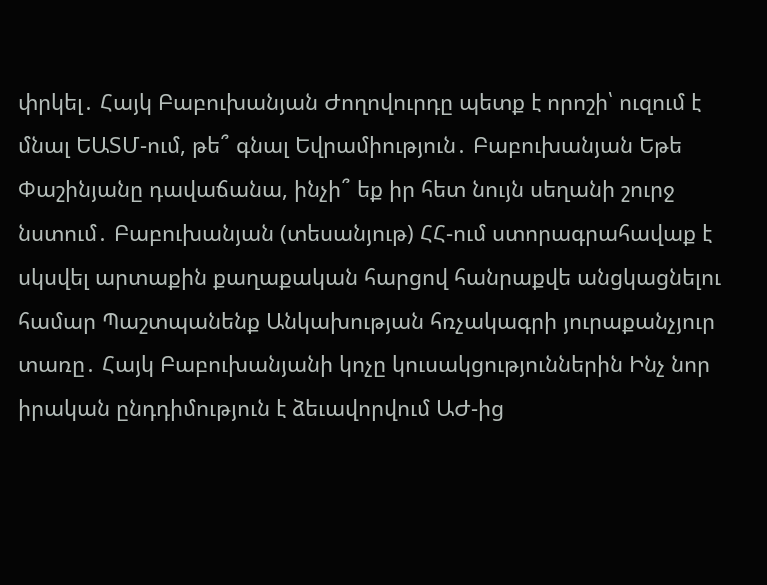փրկել․ Հայկ Բաբուխանյան Ժողովուրդը պետք է որոշի՝ ուզում է մնալ ԵԱՏՄ-ում, թե՞ գնալ Եվրամիություն․ Բաբուխանյան Եթե Փաշինյանը դավաճանա, ինչի՞ եք իր հետ նույն սեղանի շուրջ նստում․ Բաբուխանյան (տեսանյութ) ՀՀ-ում ստորագրահավաք է սկսվել արտաքին քաղաքական հարցով հանրաքվե անցկացնելու համար Պաշտպանենք Անկախության հռչակագրի յուրաքանչյուր տառը․ Հայկ Բաբուխանյանի կոչը կուսակցություններին Ինչ նոր իրական ընդդիմություն է ձեւավորվում ԱԺ-ից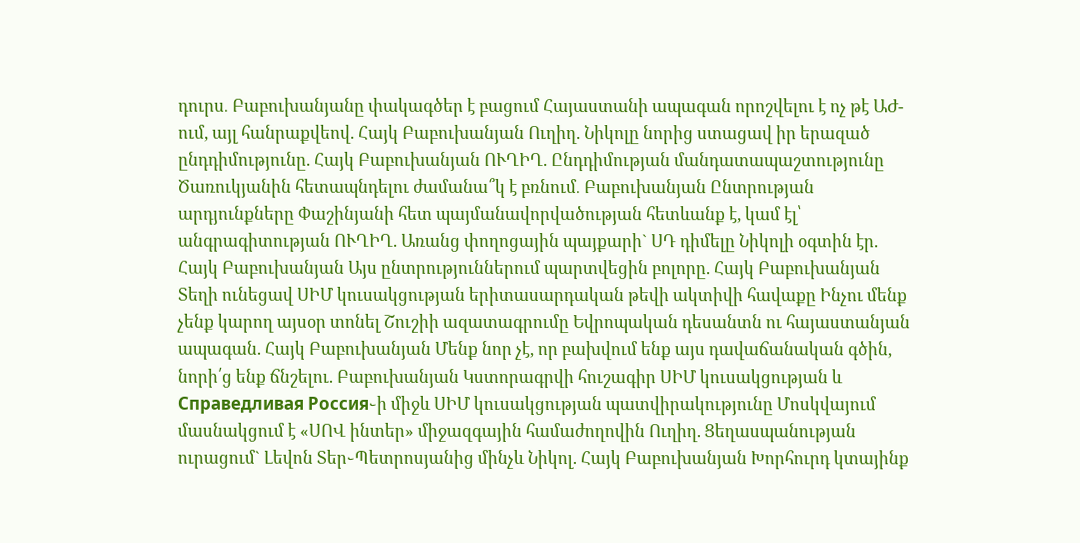դուրս․ Բաբուխանյանը փակագծեր է բացում Հայաստանի ապագան որոշվելու է ոչ թէ ԱԺ-ում, այլ հանրաքվեով. Հայկ Բաբուխանյան Ուղիղ. Նիկոլը նորից ստացավ իր երազած ընդդիմությունը. Հայկ Բաբուխանյան ՈՒՂԻՂ. Ընդդիմության մանդատապաշտությունը Ծառուկյանին հետապնդելու ժամանա՞կ է բռնում․ Բաբուխանյան Ընտրության արդյունքները Փաշինյանի հետ պայմանավորվածության հետևանք է, կամ էլ՝ անգրագիտության ՈՒՂԻՂ. Առանց փողոցային պայքարի` ՍԴ դիմելը Նիկոլի օգտին էր. Հայկ Բաբուխանյան Այս ընտրություններում պարտվեցին բոլորը. Հայկ Բաբուխանյան Տեղի ունեցավ ՍԻՄ կուսակցության երիտասարդական թեվի ակտիվի հավաքը Ինչու մենք չենք կարող այսօր տոնել Շուշիի ազատագրումը Եվրոպական դեսանտն ու հայաստանյան ապագան. Հայկ Բաբուխանյան Մենք նոր չէ, որ բախվում ենք այս դավաճանական գծին, նորի՛ց ենք ճնշելու. Բաբուխանյան Կստորագրվի հուշագիր ՍԻՄ կուսակցության և Справедливая Россия֊ի միջև ՍԻՄ կուսակցության պատվիրակությունը Մոսկվայում մասնակցում է «ՍՈՎ ինտեր» միջազգային համաժողովին Ուղիղ. Ցեղասպանության ուրացում` Լեվոն Տեր֊Պետրոսյանից մինչև Նիկոլ. Հայկ Բաբուխանյան Խորհուրդ կտայինք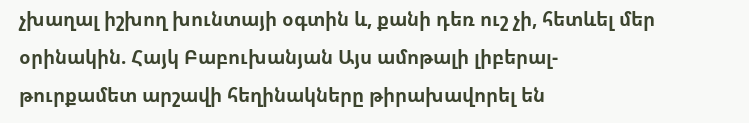չխաղալ իշխող խունտայի օգտին և, քանի դեռ ուշ չի, հետևել մեր օրինակին. Հայկ Բաբուխանյան Այս ամոթալի լիբերալ-թուրքամետ արշավի հեղինակները թիրախավորել են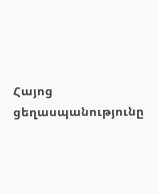Հայոց ցեղասպանությունը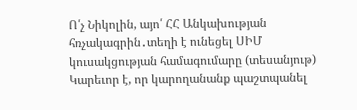Ո՛չ Նիկոլին, այո՛ ՀՀ Անկախության հռչակագրին․տեղի է ունեցել ՍԻՄ կուսակցության համագումարը (տեսանյութ) Կարեւոր է, որ կարողանանք պաշտպանել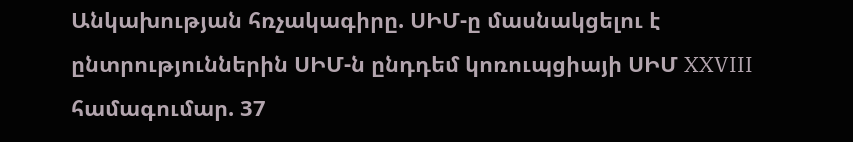Անկախության հռչակագիրը. ՍԻՄ-ը մասնակցելու է ընտրություններին ՍԻՄ-ն ընդդեմ կոռուպցիայի ՍԻՄ XXVIII համագումար. 37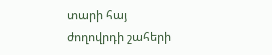տարի հայ ժողովրդի շահերի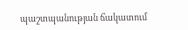պաշտպանության ճակատում